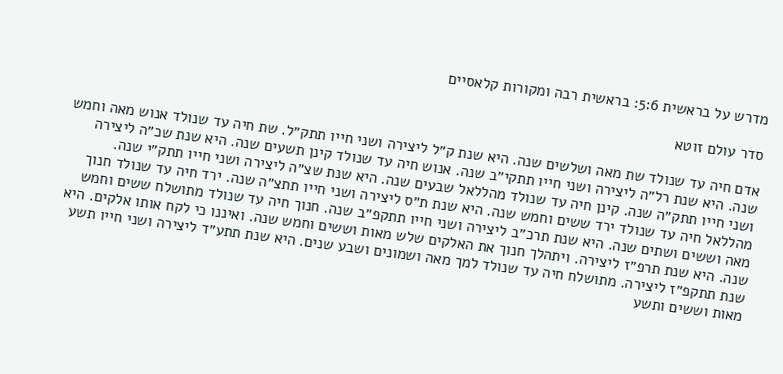מדרש על בראשית 5:6: בראשית רבה ומקורות קלאסיים

סדר עולם זוטא

אדם חיה עד שנולד שת מאה ושלשים שנה. היא שנת ק״ל ליצירה ושני חייו תתק״ל. שת חיה עד שנולד אנוש מאה וחמש שנה. היא שנת רל״ה ליצירה ושני חייו תתקי״ב שנה. אנוש חיה עד שנולד קינן תשעים שנה. היא שנת שכ״ה ליצירה ושני חייו תתק״ה שנה. קינן חיה עד שנולד מהללאל שבעים שנה. היא שנת שצ״ה ליצירה ושני חייו תתק״י שנה. מהללאל חיה עד שנולד ירד ששים וחמש שנה. היא שנת ת״ס ליצירה ושני חייו תתצ״ה שנה. ירד חיה עד שנולד חנוך מאה וששים ושתים שנה. היא שנת תרכ״ב ליצירה ושני חייו תתקפ״ב שנה. חנוך חיה עד שנולד מתושלח ששים וחמש שנה. היא שנת תרפ״ז ליצירה. ויתהלך חנוך את האלקים שלש מאות וששים וחמש שנה. ואיננו כי לקח אותו אלקים. היא שנת תתקפ״ז ליצירה. מתושלח חיה עד שנולד למך מאה ושמונים ושבע שנים. היא שנת תתע״ד ליצירה ושני חייו תשע מאות וששים ותשע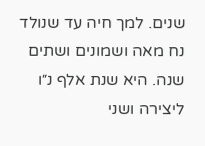שנים. למך חיה עד שנולד נח מאה ושמונים ושתים שנה. היא שנת אלף נ״ו ליצירה ושני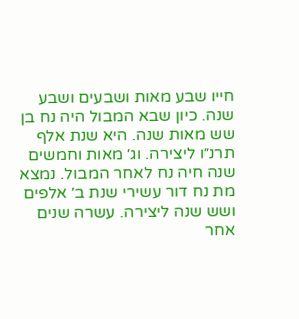חייו שבע מאות ושבעים ושבע שנה. כיון שבא המבול היה נח בן שש מאות שנה. היא שנת אלף תרנ״ו ליצירה. וג׳ מאות וחמשים שנה חיה נח לאחר המבול. נמצא מת נח דור עשירי שנת ב׳ אלפים ושש שנה ליצירה. עשרה שנים אחר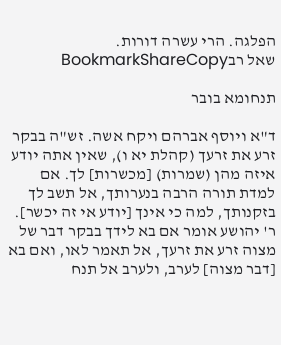הפלגה. הרי עשרה דורות.
שאל רבBookmarkShareCopy

תנחומא בובר

ד"א ויוסף אברהם ויקח אשה. זש"ה בבקר זרע את זרעך (קהלת יא ו), שאין אתה יודע איזה מהן (שמרות) [מכשרות] לך. אם למדת תורה הרבה בנערותך, אל תשב לך בזקנותך, למה כי אינך [יודע אי זה יכשר]. ר' יהושע אומר אם בא לידך בבקר דבר של מצוה זרע את זרעך, אל תאמר לאו, ואם בא [דבר מצוה] לערב, ולערב אל תנח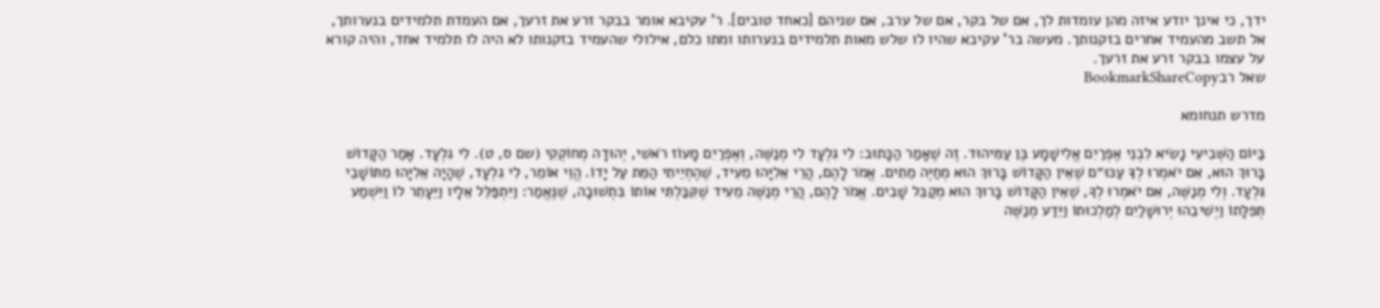ידך, כי אינך יודע איזה מהן עומדות לך, אם של בקר, אם של ערב, אם שניהם [כאחד טובים]. ר' עקיבא אומר בבקר זרע את זרעך, אם העמדת תלמידים בנערותך, אל תשב מהעמיד אחרים בזקנותך. מעשה בר' עקיבא שהיו לו שלש מאות תלמידים בנערותו ומתו כלם, אילולי שהעמיד בזקנותו לא היה לו תלמיד אחד, והיה קורא על עצמו בבקר זרע את זרעך.
שאל רבBookmarkShareCopy

מדרש תנחומא

בַּיּוֹם הַשְּׁבִיעִי נָשִׂיא לִבְנֵי אֶפְרַיִם אֱלִישָׁמָע בֶּן עַמִּיהוּד. זֶה שֶׁאָמַר הַכָּתוּב: לִי גִלְעָד לִי מְנַשֶּׁה, וְאֶפְרַיִם מָעוֹז רֹאשִׁי, יְהוּדָה מְחוֹקְקִי (שם ס, ט). לִי גִלְעָד. אָמַר הַקָּדוֹשׁ בָּרוּךְ הוּא, אִם יֹאמְרוּ לְךָ עַכּוּ״ם שֶׁאֵין הַקָּדוֹשׁ בָּרוּךְ הוּא מְחַיֶּה מֵתִים. אֱמֹר לָהֶם, הֲרֵי אֵלִיָּהוּ מֵעִיד, שֶׁהֶחְיֵיתִי הַמֵּת עַל יָדוֹ. הֱוֵי אוֹמֵר, לִי גִלְעָד, שֶׁהָיָה אֵלִיָּהוּ מִתּוֹשָׁבֵי גִּלְעָד. וְלִי מְנַשֶּׁה, אִם יֹאמְרוּ לְךָ, שֶׁאֵין הַקָּדוֹשׁ בָּרוּךְ הוּא מְקַבֵּל שָׁבִים. אֱמֹר לָהֶם, הֲרֵי מְנַשֶּׁה מֵעִיד שֶׁקִּבַּלְתִּי אוֹתוֹ בִּתְשׁוּבָה, שֶׁנֶּאֱמַר: וַיִּתְפַּלֵּל אֵלָיו וַיֵּעָתֵר לוֹ וַיִּשְׁמַע תְּפִלָּתוֹ וַיְשִׁיבֵהוּ יְרוּשָׁלַיִם לְמַלְכוּתוֹ וַיֵּדַע מְנַשֶּׁה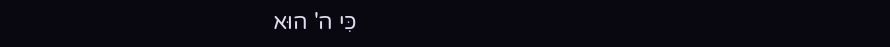כִּי ה' הוּא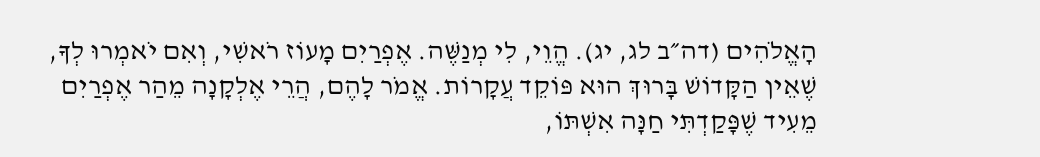הָאֱלֹהִים (דה״ב לג, יג). הֱוֵי, לִי מְנַשֶּׁה. אֶפְרַיִם מָעוֹז רֹאשִׁי, וְאִם יֹאמְרוּ לְךָ, שֶׁאֵין הַקָּדוֹשׁ בָּרוּךְ הוּא פּוֹקֵד עֲקָרוֹת. אֱמֹר לָהֶם, הֲרֵי אֶלְקָנָה מֵהַר אֶפְרַיִם מֵעִיד שֶׁפָּקַדְתִּי חַנָּה אִשְׁתּוֹ,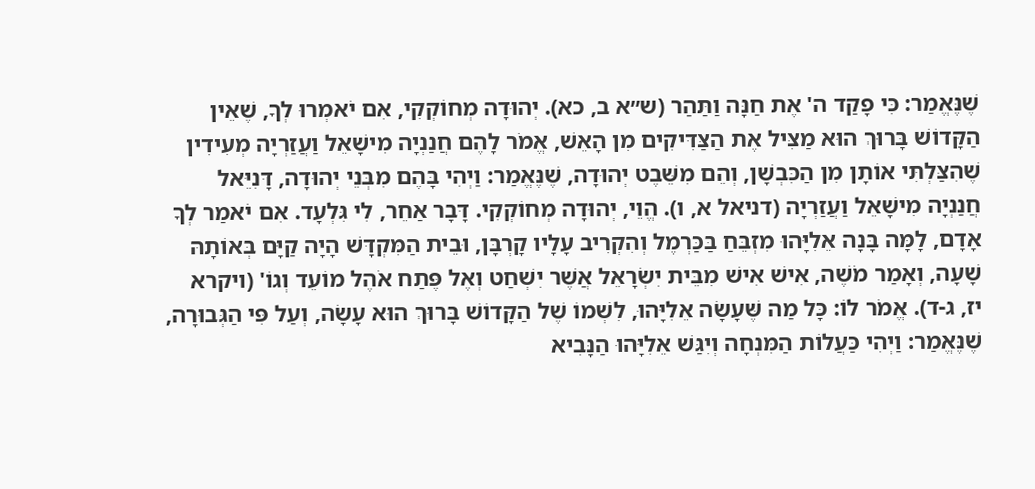שֶׁנֶּאֱמַר: כִּי פָקַד ה' אֶת חַנָּה וַתַּהַר (ש״א ב, כא). יְהוּדָה מְחוֹקְקִי, אִם יֹאמְרוּ לְךָ, שֶׁאֵין הַקָּדוֹשׁ בָּרוּךְ הוּא מַצִּיל אֶת הַצַּדִּיקִים מִן הָאֵשׁ, אֱמֹר לָהֶם חֲנַנְיָה מִישָׁאֵל וַעֲזַרְיָה מְעִידִין שֶׁהִצַּלְתִּי אוֹתָן מִן הַכִּבְשָׁן, וְהֵם מִשֵּׁבֶט יְהוּדָה, שֶׁנֶּאֱמַר: וַיְהִי בָּהֶם מִבְּנֵי יְהוּדָה, דָּנִיֵּאל חֲנַנְיָה מִישָׁאֵל וַעֲזַרְיָה (דניאל א, ו). הֱוֵי, יְהוּדָה מְחוֹקְקִי. דָּבָר אַחֵר, לִי גִּלְעָד. אִם יֹאמַר לְךָ אָדָם, לָמָּה בָּנָה אֵלִיָּהוּ מִזְבֵּחַ בַּכַּרְמֶל וְהִקְרִיב עָלָיו קָרְבָּן, וּבֵית הַמִּקְדָּשׁ הָיָה קַיָּם בְּאוֹתָהּ שָׁעָה, וְאָמַר מֹשֶׁה, אִישׁ אִישׁ מִבֵּית יִשְׂרָאֵל אֲשֶׁר יִשְׁחַט וְאֶל פֶּתַח אֹהֶל מוֹעֵד וְגוֹ' (ויקרא יז, ג-ד). אֱמֹר לוֹ: כָּל מַה שֶּׁעָשָׂה אֵלִיָּהוּ, לִשְׁמוֹ שֶׁל הַקָּדוֹשׁ בָּרוּךְ הוּא עָשָׂה, וְעַל פִּי הַגְּבוּרָה, שֶׁנֶּאֱמַר: וַיְהִי כַּעֲלוֹת הַמִּנְחָה וְיִגַּשׁ אֵלִיָּהוּ הַנָּבִיא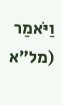וַיֹּאמַר (מל״א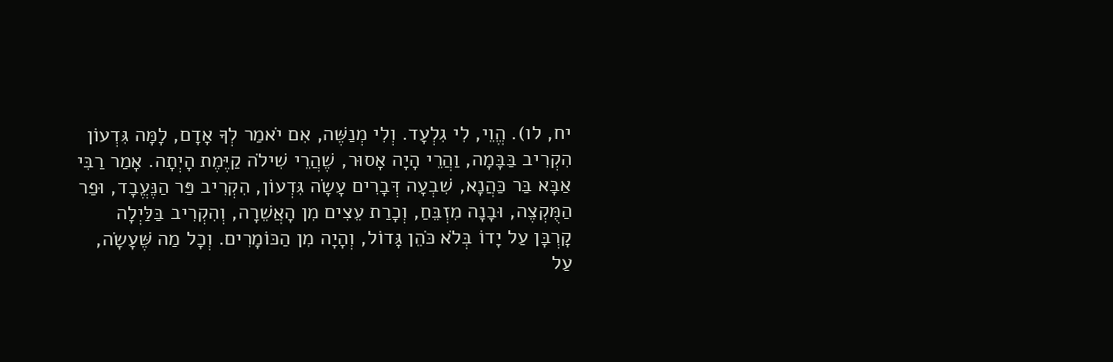יח, לו). הֱוֵי, לִי גִלְעָד. וְלִי מְנַשֶּׁה, אִם יֹאמַר לְךָ אָדָם, לָמָּה גִּדְעוֹן הִקְרִיב בַּבָּמָה, וַהֲרֵי הָיָה אָסוּר, שֶׁהֲרֵי שִׁילֹה קַיֶּמֶת הָיְתָה. אָמַר רַבִּי אַבָּא בַּר כַּהֲנָא, שִׁבְעָה דְּבָרִים עָשָׂה גִּדְעוֹן, הִקְרִיב פַּר הַנֶּעֱבָד, וּפַר הַמֻּקְצֶה, וּבָנָה מִזְבֵּחַ, וְכָרַת עֵצִים מִן הָאֲשֵׁרָה, וְהִקְרִיב בַּלַּיְלָה קָרְבָּן עַל יָדוֹ בְּלֹא כֹּהֵן גָּדוֹל, וְהָיָה מִן הַכּוֹמָרִים. וְכָל מַה שֶּׁעָשָׂה, עַל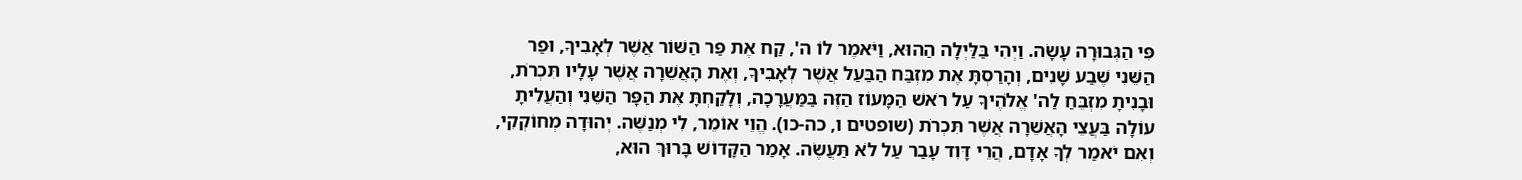פִּי הַגְּבוּרָה עָשָׂה. וַיְהִי בַּלַּיְלָה הַהוּא, וַיֹּאמֶר לוֹ ה', קַח אֶת פַּר הַשּׁוֹר אֲשֶׁר לְאָבִיךָ, וּפַר הַשֵּׁנִי שֶׁבַע שָׁנִים, וְהָרַסְתָּ אֶת מִזְבַּח הַבַּעַל אֲשֶׁר לְאָבִיךָ, וְאֶת הָאֲשֵׁרָה אֲשֶׁר עָלָיו תִּכְרֹת, וּבָנִיתָ מִזְבֵּחַ לַה' אֱלֹהֶיךָ עַל רֹאשׁ הַמָּעוֹז הַזֶּה בַּמַּעֲרָכָה, וְלָקַחְתָּ אֶת הַפָּר הַשֵּׁנִי וְהַעֲלִיתָ עוֹלָה בַּעֲצֵי הָאֲשֵׁרָה אֲשֶׁר תִּכְרֹת (שופטים ו, כה-כו). הֱוֵי אוֹמֵר, לִי מְנַשֶּׁה. יְהוּדָה מְחוֹקְקִי, וְאִם יֹאמַר לְךָ אָדָם, הֲרֵי דָּוִד עָבַר עַל לֹא תַּעֲשֶׂה. אָמַר הַקָּדוֹשׁ בָּרוּךְ הוּא,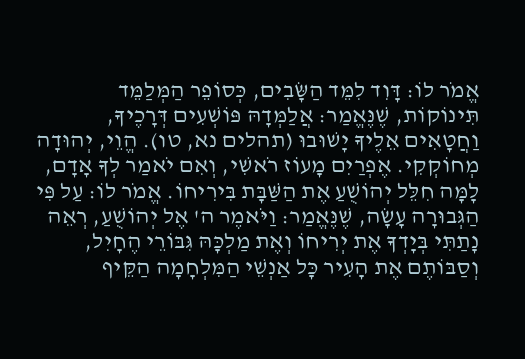אֱמֹר לוֹ: דָּוִד לִמֵּד הַשָּׂבִים, כְּסוֹפֵר הַמְּלַמֵּד תִּינוֹקוֹת, שֶׁנֶּאֱמַר: אֲלַמְּדָהּ פּוֹשְׁעִים דְּרָכֶיךָ, וַחֲטָאִים אֵלֶיךָ יָשׁוּבוּ (תהלים נא, טו). הֱוֵי, יְהוּדָה מְחוֹקְקִי. אֶפְרַיִם מָעוֹז רֹאשִׁי, וְאִם יֹאמַר לְךָ אָדָם, לָמָּה חִלֵּל יְהוֹשֻׁעַ אֶת הַשַּׁבָּת בִּירִיחוֹ. אֱמֹר לוֹ: עַל פִּי הַגְּבוּרָה עָשָׂה, שֶׁנֶּאֱמַר: וַיֹּאמֶר ה' אֶל יְהוֹשֻׁעַ, רְאֵה נָתַתִּי בְּיָדְךָ אֶת יְרִיחוֹ וְאֶת מַלְכָּהּ גִּבּוֹרֵי הֶחָיִל, וְסַבּוֹתֶם אֶת הָעִיר כָּל אַנְשֵׁי הַמִּלְחָמָה הַקֵּיף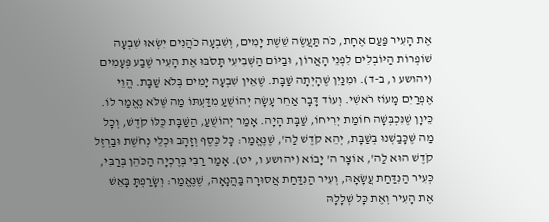אֶת הָעִיר פַּעַם אֶחָת, כֹּה תַּעֲשֶׂה שֵׁשֶׁת יָמִים, וְשִׁבְעָה כֹהֲנִים יִשְׂאוּ שִׁבְעָה שׁוֹפְרוֹת הַיּוֹבְלִים לִפְנֵי הָאֲרוֹן, וּבַיּוֹם הַשְּׁבִיעִי תָּסֹבּוּ אֶת הָעִיר שֶׁבַע פְּעָמִים (יהושע ו, ב-ד). וּמִנַּיִן שֶׁהָיְתָה שַׁבָּת. שֶׁאֵין שִׁבְעָה יָמִים בְּלֹא שַׁבָּת. הֱוֵי אֶפְרַיִם מָעוֹז רֹאשִׁי. וְעוֹד דָּבָר אַחֵר עָשָׂה יְהוֹשֻׁעַ מִדַּעְתּוֹ מַה שֶּׁלֹּא נֶאֱמַר לוֹ. כֵּיוָן שֶׁנִּכְבְּשָׁה חוֹמַת יְרִיחוֹ, שַׁבָּת הָיָה. אָמַר יְהוֹשֻׁעַ, הַשַּׁבָּת כֻּלּוֹ קֹדֶשׁ, וְכָל מַה שֶּׁכָּבַשְׁנוּ בְּשַׁבָּת, יְהֵא קֹדֶשׁ לַה', שֶׁנֶּאֱמַר: כָּל כֶּסֶף וְזָהָב וּכְלֵי נְחֹשֶׁת וּבַרְזֶל קֹדֶשׁ הוּא לַה', אוֹצָר ה' יָבוֹא (יהושע ו, יט). אָמַר רַבִּי בְּרֶכְיָה הַכֹּהֵן בְּרַבִּי, כְּעִיר הַנִּדַּחַת עֲשָׂאָהּ, וְעִיר הַנִּדַּחַת אֲסוּרָה בַּהֲנָאָה, שֶׁנֶּאֱמַר: וְשָׂרַפְתָּ בָּאֵשׁ אֶת הָעִיר וְאֶת כָּל שְׁלָלָהּ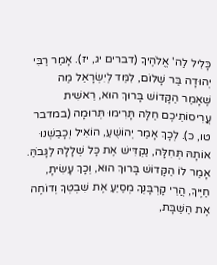כָּלִיל לַה' אֱלֹהֶיךָ (דברים יג, יז). אָמַר רַבִּי יְהוּדָה בַּר שָׁלוֹם, לִמֵּד לְיִשְׂרָאֵל מַה שֶּׁאָמַר הַקָּדוֹשׁ בָּרוּךְ הוּא, רֵאשִׁית עֲרִיסוֹתֵיכֶם חַלָּה תָּרִימוּ תְּרוּמָה (במדבר טו, כ). לְכָךְ אָמַר יְהוֹשֻׁעַ, הוֹאִיל וְכָבַשְׁנוּ אוֹתָהּ תְּחִלָּה, נַקְדִּישׁ אֶת כָּל שְׁלָלָהּ לַגָּבֹהַּ. אָמַר לוֹ הַקָּדוֹשׁ בָּרוּךְ הוּא, וְכָךְ עָשִׂיתָ, חַיֶּיךָ, הֲרֵי קָרְבָּנְךָ מְסַיֵּעַ אֶת שִׁבְטְךָ וְדוֹחֶה אֶת הַשַּׁבָּת,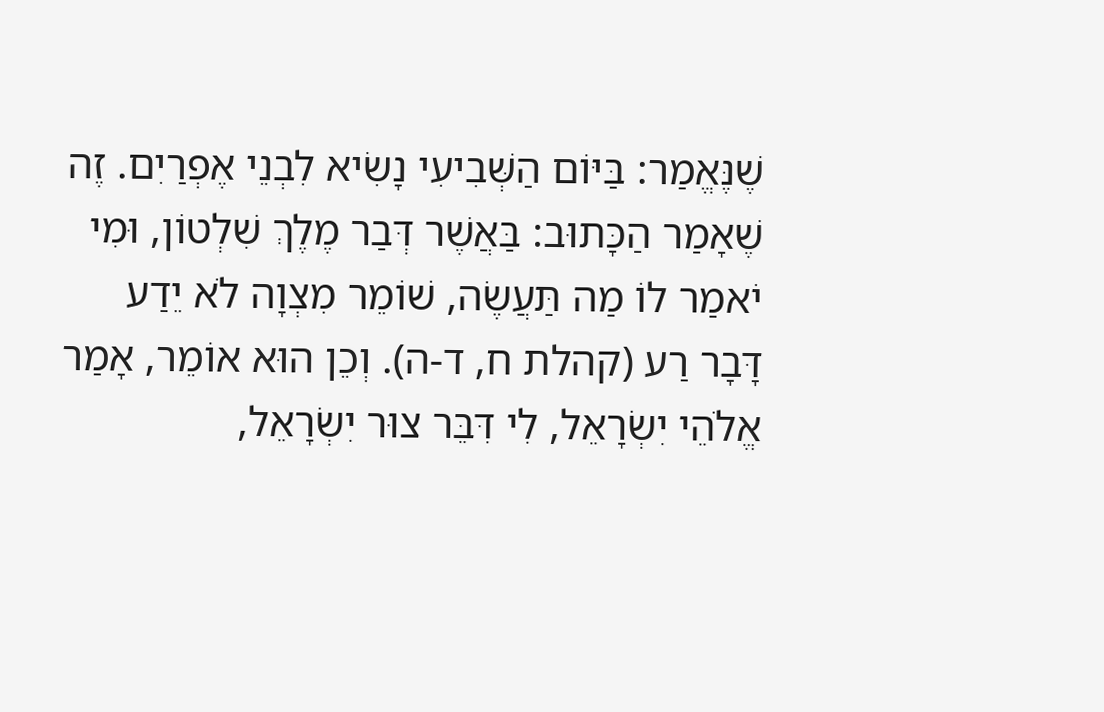שֶׁנֶּאֱמַר: בַּיּוֹם הַשְּׁבִיעִי נָשִׂיא לִבְנֵי אֶפְרַיִם. זֶה שֶׁאָמַר הַכָּתוּב: בַּאֲשֶׁר דְּבַר מֶלֶךְ שִׁלְטוֹן, וּמִי יֹאמַר לוֹ מַה תַּעֲשֶׂה, שׁוֹמֵר מִצְוָה לֹא יֵדַע דָּבָר רַע (קהלת ח, ד-ה). וְכֵן הוּא אוֹמֵר, אָמַר אֱלֹהֵי יִשְׂרָאֵל, לִי דִּבֵּר צוּר יִשְׂרָאֵל,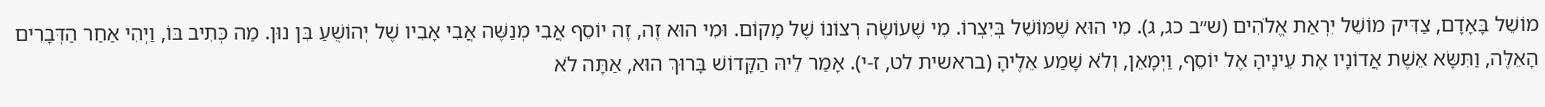מוֹשֵׁל בָּאָדָם, צַדִּיק מוֹשֵׁל יִרְאַת אֱלֹהִים (ש״ב כג, ג). מִי הוּא שֶׁמּוֹשֵׁל בְּיִצְרוֹ. מִי שֶׁעוֹשֶׂה רְצוֹנוֹ שֶׁל מָקוֹם. וּמִי הוּא זֶה, זֶה יוֹסֵף אֲבִי מְנַשֶּׁה אֲבִי אָבִיו שֶׁל יְהוֹשֻׁעַ בִּן נוּן. מַה כְּתִיב בּוֹ, וַיְהִי אַחַר הַדְּבָרִים הָאֵלֶּה, וַתִּשָּׂא אֵשֶׁת אֲדוֹנָיו אֶת עֵינֶיהָ אֶל יוֹסֵף, וַיְמָאֵן, וְלֹא שָׁמַע אֵלֶיהָ (בראשית לט, ז-י). אָמַר לֵיהּ הַקָּדוֹשׁ בָּרוּךְ הוּא, אַתָּה לֹא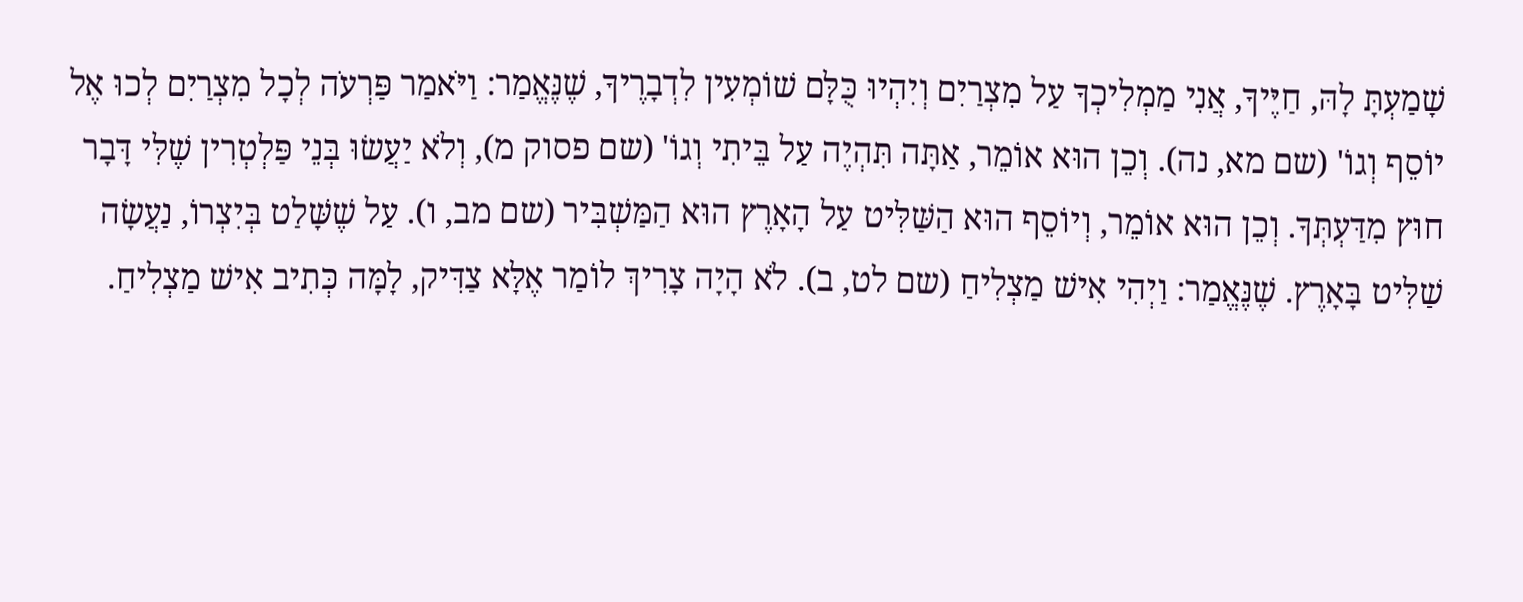שָׁמַעְתָּ לָהּ, חַיֶּיךָ, אֲנִי מַמְלִיכְךָ עַל מִצְרַיִם וְיִהְיוּ כֻּלָּם שׁוֹמְעִין לִדְבָרֶיךָ, שֶׁנֶּאֱמַר: וַיֹּאמַר פַּרְעֹה לְכָל מִצְרַיִם לְכוּ אֶל יוֹסֵף וְגוֹ' (שם מא, נה). וְכֵן הוּא אוֹמֵר, אַתָּה תִּהְיֶה עַל בֵּיתִי וְגוֹ' (שם פסוק מ), וְלֹא יַעֲשׂוּ בְּנֵי פַּלְטְרִין שֶׁלִּי דָּבָר חוּץ מִדַּעְתְּךָ. וְכֵן הוּא אוֹמֵר, וְיוֹסֵף הוּא הַשַּׁלִּיט עַל הָאָרֶץ הוּא הַמַּשְׁבִּיר (שם מב, ו). עַל שֶׁשָּׁלַט בְּיִצְרוֹ, נַעֲשָׂה שַׁלִּיט בָּאָרֶץ. שֶׁנֶּאֱמַר: וַיְהִי אִישׁ מַצְלִיחַ (שם לט, ב). לֹא הָיָה צָרִיךְ לוֹמַר אֶלָּא צַדִּיק, לָמָּה כְּתִיב אִישׁ מַצְלִיחַ.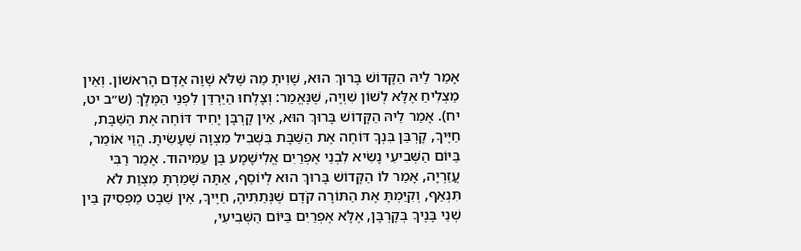אָמַר לֵיהּ הַקָּדוֹשׁ בָּרוּךְ הוּא, שָׁוִיתָ מַה שֶּׁלֹּא שָׁוָה אָדָם הָרִאשׁוֹן. וְאֵין מַצְלִיחַ אֶלָּא לְשׁוֹן שִׁוְיָה, שֶׁנֶּאֱמַר: וְצָלְחוּ הַיַּרְדֵּן לִפְנֵי הַמֶּלֶךְ (ש״ב יט, יח). אָמַר לֵיהּ הַקָּדוֹשׁ בָּרוּךְ הוּא, אֵין קָרְבָּן יָחִיד דּוֹחֶה אֶת הַשַּׁבָּת, חַיֶּיךָ, קָרְבַּן בִּנְךָ דּוֹחֶה אֶת הַשַּׁבָּת בִּשְׁבִיל מִצְוָה שֶׁעָשִׂיתָ. הֱוֵי אוֹמֵר, בַּיּוֹם הַשְּׁבִיעִי נָשִׂיא לִבְנֵי אֶפְרַיִם אֱלִישָׁמָע בֶּן עַמִּיהוּד. אָמַר רַבִּי עֲזַרְיָה, אָמַר לוֹ הַקָּדוֹשׁ בָּרוּךְ הוּא לְיוֹסֵף, אַתָּה שָׁמַרְתָּ מִצְוַת לֹא תִּנְאַף, וְקִיַּמְתָּ אֶת הַתּוֹרָה קֹדֶם שֶׁנְּתַתִּיהָ, חַיֶּיךָ, אֵין שֵׁבֶט מַפְסִיק בֵּין שְׁנֵי בָּנֶיךָ בְּקָרְבָּן, אֶלָּא אֶפְרַיִם בַּיּוֹם הַשְּׁבִיעִי,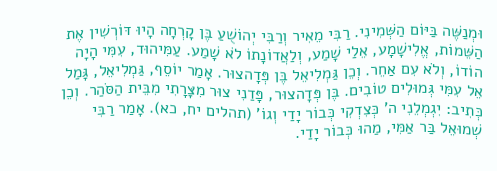וּמְנַשֶּׁה בַּיּוֹם הַשְּׁמִינִי. רַבִּי מֵאִיר וְרַבִּי יְהוֹשֻׁעַ בֶּן קָרְחָה הָיוּ דּוֹרְשִׁין אֶת הַשֵּׁמוֹת, אֱלִישָׁמָע, אֵלַי שָׁמַע, וְלַאֲדוֹנָתוֹ לֹא שָׁמַע. עַמִּיהוּד, עִמִּי הָיָה הוֹדוֹ, וְלֹא עִם אַחֵר. וְכֵן גַּמְלִיאֵל בֶּן פְּדָהצוּר. אָמַר יוֹסֵף, גַּמְלִיאֵל, גָּמַל אֵל עִמִּי גְּמוּלִים טוֹבִים. בֶּן פְּדָהצוּר, פָּדַנִי צוּר מִצָּרָתִי מִבֵּית הַסֹּהַר. וְכֵן כְּתִיב: יִגְמְלֵנִי ה' כְּצִדְקִי כְּבוֹר יָדַי וְגוֹ' (תהלים יח, כא). אָמַר רַבִּי שְׁמוּאֵל בַּר אַמִּי, מַהוּ כְּבוֹר יָדַי.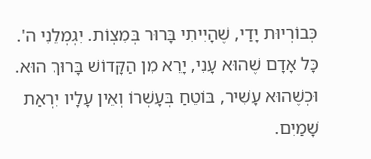כְּבוֹרְיוּת יָדַי, שֶׁהָיִיתִי בָּרוּר בְּמִצְוֹת. יִגְמְלֵנִי ה'. כָּל אָדָם שֶׁהוּא עָנִי, יָרֵא מִן הַקָּדוֹשׁ בָּרוּךְ הוּא. וּכְשֶׁהוּא עָשִׁיר, בּוֹטֵחַ בְּעָשְׁרוֹ וְאֵין עָלָיו יִרְאַת שָׁמַיִם.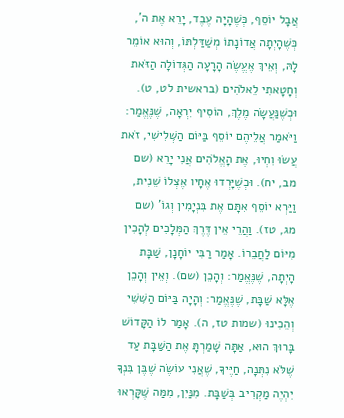אֲבָל יוֹסֵף, כְּשֶׁהָיָה עֶבֶד, יָרֵא אֶת ה', כְּשֶׁהָיְתָה אֲדוֹנָתוֹ מְשַׁדַּלְתּוֹ, וְהוּא אוֹמֵר לָהּ, וְאֵיךְ אֶעֱשֶׂה הָרָעָה הַגְּדוֹלָה הַזֹּאת וְחָטָאתִי לֵאלֹהִים (בראשית לט, ט). וּכְשֶׁנַּעֲשָׂה מֶלֶךְ, הוֹסִיף יִרְאָה, שֶׁנֶּאֱמַר: וַיֹּאמַר אֲלֵיהֶם יוֹסֵף בַּיּוֹם הַשְּׁלִישִׁי, זֹאת עֲשׂוּ וִחְיוּ, אֶת הָאֱלֹהִים אֲנִי יָרֵא (שם מב, יח). וּכְשֶׁיָּרְדוּ אֶחָיו אֶצְלוֹ שֵׁנִית, וַיַּרְא יוֹסֵף אִתָּם אֶת בִּנְיָמִין וְגוֹ' (שם מג, טז). וַהֲרֵי אֵין דֶּרֶךְ הַמְּלָכִים לְהָכִין מִיּוֹם לַחֲבֵרוֹ. אָמַר רַבִּי יוֹחָנָן, שַׁבָּת הָיְתָה, שֶׁנֶּאֱמַר: וְהָכֵן (שם). וְאֵין וְהָכֵן אֶלָּא שַׁבָּת, שֶׁנֶּאֱמַר: וְהָיָה בַּיּוֹם הַשִּׁשִּׁי וְהֵכִינוּ (שמות טז, ה). אָמַר לוֹ הַקָּדוֹשׁ בָּרוּךְ הוּא, אַתָּה שָׁמַרְתָּ אֶת הַשַּׁבָּת עַד שֶׁלֹּא נִתְּנָה, חַיֶּיךָ, שֶׁאֲנִי עוֹשֶׂה שֶׁבֶּן בִּנְךָ יִהְיֶה מַקְרִיב בְּשַׁבָּת. מִנַּיִן, מִמַּה שֶּׁקָּרְאוּ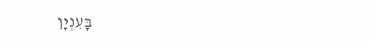בָּעִנְיָן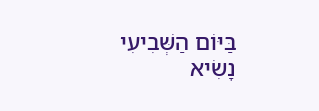בַּיּוֹם הַשְּׁבִיעִי נָשִׂיא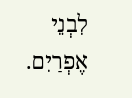לִבְנֵי אֶפְרַיִם.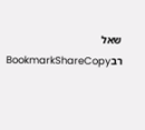שאל רבBookmarkShareCopy